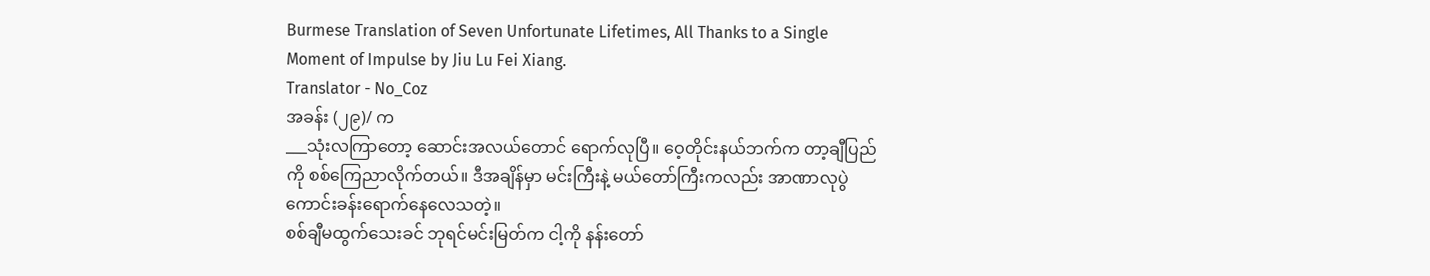Burmese Translation of Seven Unfortunate Lifetimes, All Thanks to a Single Moment of Impulse by Jiu Lu Fei Xiang.
Translator - No_Coz
အခန်း (၂၉)/ က
___သုံးလကြာတော့ ဆောင်းအလယ်တောင် ရောက်လုပြီ။ ဝေ့တိုင်းနယ်ဘက်က တာ့ချီပြည်ကို စစ်ကြေညာလိုက်တယ်။ ဒီအချိန်မှာ မင်းကြီးနဲ့ မယ်တော်ကြီးကလည်း အာဏာလုပွဲ ကောင်းခန်းရောက်နေလေသတဲ့။
စစ်ချီမထွက်သေးခင် ဘုရင်မင်းမြတ်က ငါ့ကို နန်းတော်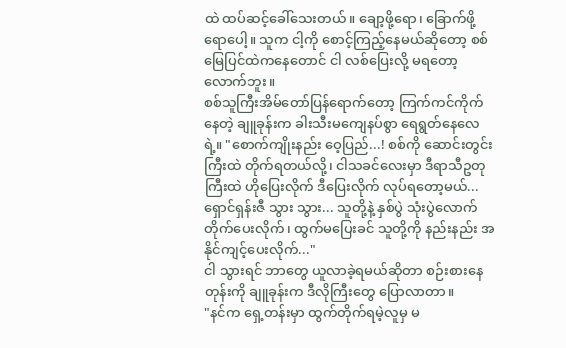ထဲ ထပ်ဆင့်ခေါ်သေးတယ်။ ချော့ဖို့ရော၊ ခြောက်ဖို့ရောပေါ့။ သူက ငါ့ကို စောင့်ကြည့်နေမယ်ဆိုတော့ စစ်မြေပြင်ထဲကနေတောင် ငါ လစ်ပြေးလို့ မရတော့လောက်ဘူး။
စစ်သူကြီးအိမ်တော်ပြန်ရောက်တော့ ကြက်ကင်ကိုက်နေတဲ့ ချူခုန်းက ခါးသီးမကျေနပ်စွာ ရေရွတ်နေလေရဲ့။ "စောက်ကျိုးနည်း ဝေ့ပြည်...! စစ်ကို ဆောင်းတွင်းကြီးထဲ တိုက်ရတယ်လို့၊ ငါသခင်လေးမှာ ဒီရာသီဥတုကြီးထဲ ဟိုပြေးလိုက် ဒီပြေးလိုက် လုပ်ရတော့မယ်... ရှောင်ရှန်းဇီ သွား သွား... သူတို့နဲ့ နှစ်ပွဲ သုံးပွဲလောက် တိုက်ပေးလိုက်၊ ထွက်မပြေးခင် သူတို့ကို နည်းနည်း အနိုင်ကျင့်ပေးလိုက်..."
ငါ သွားရင် ဘာတွေ ယူလာခဲ့ရမယ်ဆိုတာ စဉ်းစားနေတုန်းကို ချူခုန်းက ဒီလိုကြီးတွေ ပြောလာတာ။
"နင်က ရှေ့တန်းမှာ ထွက်တိုက်ရမဲ့လူမှ မ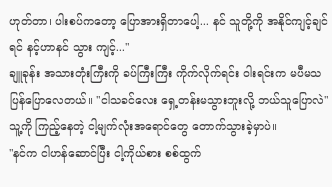ဟုတ်တာ၊ ပါးစပ်ကတော့ ပြောအားရှိတာပေါ့... နင် သူတို့ကို အနိုင်ကျင့်ချင်ရင် နင့်ဟာနင် သွား ကျင့်..."
ချူခုန်း အသားတုံးကြီးကို ခပ်ကြီးကြီး ကိုက်လိုက်ရင်း ဝါးရင်းက မပီမသ ပြန်ပြောလေတယ်။ "ငါသခင်လေး ရှေ့တန်းမသွားဘူးလို့ ဘယ်သူပြောလဲ"
သူ့ကို ကြည့်နေတဲ့ ငါ့မျက်လုံးအရောင်တွေ တောက်သွားခဲ့မှာပဲ။
"နင်က ငါဟန်ဆောင်ပြီး ငါ့ကိုယ်စား စစ်ထွက်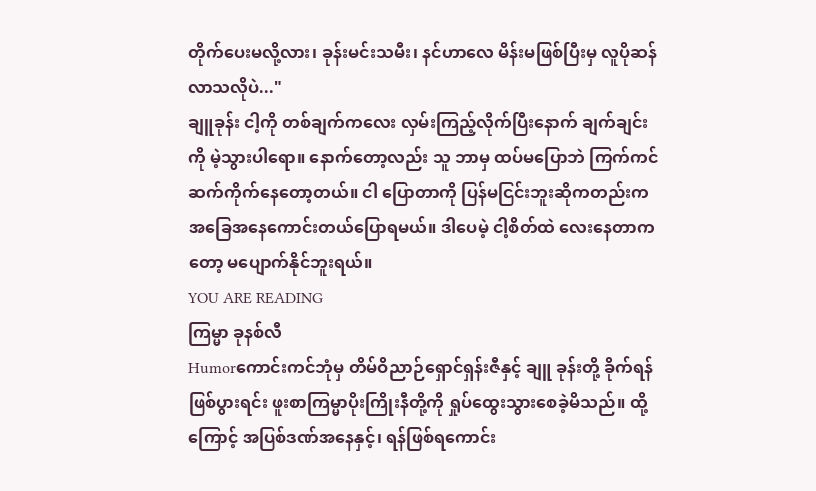တိုက်ပေးမလို့လား၊ ခုန်းမင်းသမီး၊ နင်ဟာလေ မိန်းမဖြစ်ပြီးမှ လူပိုဆန်လာသလိုပဲ..."
ချူခုန်း ငါ့ကို တစ်ချက်ကလေး လှမ်းကြည့်လိုက်ပြီးနောက် ချက်ချင်းကို မဲ့သွားပါရော။ နောက်တော့လည်း သူ ဘာမှ ထပ်မပြောဘဲ ကြက်ကင် ဆက်ကိုက်နေတော့တယ်။ ငါ ပြောတာကို ပြန်မငြင်းဘူးဆိုကတည်းက အခြေအနေကောင်းတယ်ပြောရမယ်။ ဒါပေမဲ့ ငါ့စိတ်ထဲ လေးနေတာကတော့ မပျောက်နိုင်ဘူးရယ်။
YOU ARE READING
ကြမ္မာ ခုနစ်လီ
Humorကောင်းကင်ဘုံမှ တိမ်ဝိညာဉ်ရှောင်ရှန်းဇီနှင့် ချူ ခုန်းတို့ ခိုက်ရန်ဖြစ်ပွားရင်း ဖူးစာကြမ္မာပိုးကြိုးနီတို့ကို ရှုပ်ထွေးသွားစေခဲ့မိသည်။ ထို့ကြောင့် အပြစ်ဒဏ်အနေနှင့်၊ ရန်ဖြစ်ရကောင်း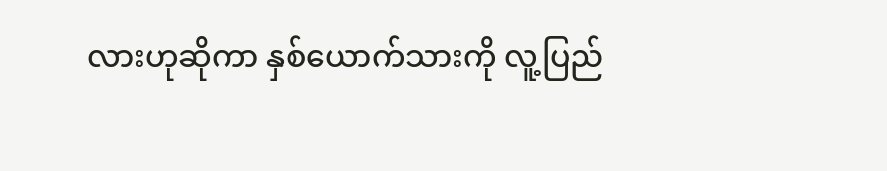လားဟုဆိုကာ နှစ်ယောက်သားကို လူ့ပြည်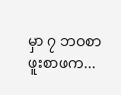မှာ ၇ ဘဝစာ ဖူးစာဖက...